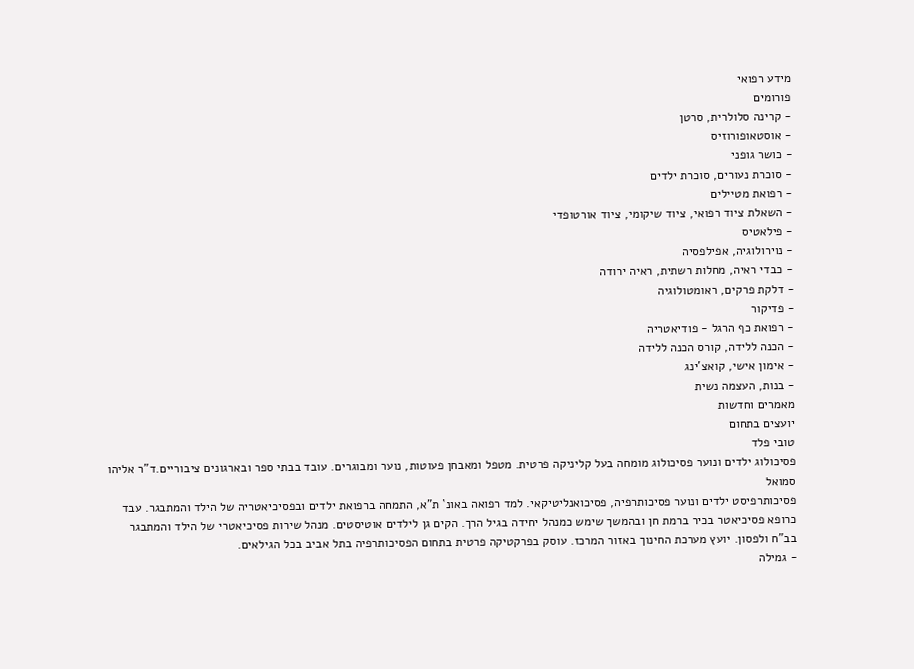מידע רפואי
פורומים
- קרינה סלולרית, סרטן
- אוסטאופורוזיס
- כושר גופני
- סוכרת נעורים, סוכרת ילדים
- רפואת מטיילים
- השאלת ציוד רפואי, ציוד שיקומי, ציוד אורטופדי
- פילאטיס
- נוירולוגיה, אפילפסיה
- כבדי ראיה, מחלות רשתית, ראיה ירודה
- דלקת פרקים, ראומטולוגיה
- פדיקור
- רפואת כף הרגל - פודיאטריה
- הכנה ללידה, קורס הכנה ללידה
- אימון אישי, קואצ'ינג
- בנות, העצמה נשית
מאמרים וחדשות
יועצים בתחום
טובי פלד
פסיכולוג ילדים ונוער פסיכולוג מומחה בעל קליניקה פרטית. מטפל ומאבחן פעוטות, נוער ומבוגרים. עובד בבתי ספר ובארגונים ציבוריים.ד"ר אליהו סמואל
פסיכותרפיסט ילדים ונוער פסיכותרפיה, פסיכואנליטיקאי. למד רפואה באונ` ת"א, התמחה ברפואת ילדים ובפסיכיאטריה של הילד והמתבגר. עבד כרופא פסיכיאטר בכיר ברמת חן ובהמשך שימש כמנהל יחידה בגיל הרך. הקים גן לילדים אוטיסטים. מנהל שירות פסיכיאטרי של הילד והמתבגר בב"ח ולפסון. יועץ מערכת החינוך באזור המרכז. עוסק בפרקטיקה פרטית בתחום הפסיכותרפיה בתל אביב בכל הגילאים.
- גמילה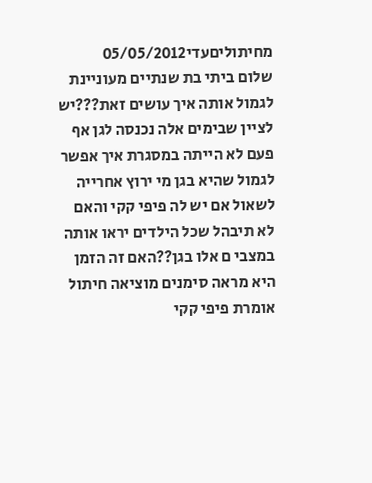מחיתוליםעדי05/05/2012
שלום ביתי בת שנתיים מעוניינת לגמול אותה איך עושים זאת???יש לציין שבימים אלה נכנסה לגן אף פעם לא הייתה במסגרת איך אפשר לגמול שהיא בגן מי ירוץ אחרייה לשאול אם יש לה פיפי קקי והאם לא תיבהל שכל הילדים יראו אותה במצבי ם אלו בגן??האם זה הזמן היא מראה סימנים מוציאה חיתול אומרת פיפי קקי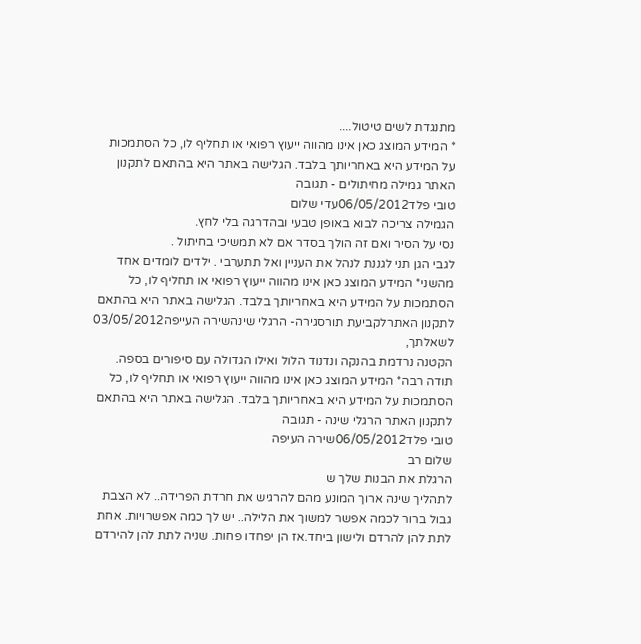מתנגדת לשים טיטול....
* המידע המוצג כאן אינו מהווה ייעוץ רפואי או תחליף לו, כל הסתמכות על המידע היא באחריותך בלבד. הגלישה באתר היא בהתאם לתקנון האתר גמילה מחיתולים - תגובה
טובי פלד06/05/2012עדי שלום
הגמילה צריכה לבוא באופן טבעי ובהדרגה בלי לחץ.
נסי על הסיר ואם זה הולך בסדר אם לא תמשיכי בחיתול .
לגבי הגן תני לגננת לנהל את העניין ואל תתערבי . ילדים לומדים אחד מהשני* המידע המוצג כאן אינו מהווה ייעוץ רפואי או תחליף לו, כל הסתמכות על המידע היא באחריותך בלבד. הגלישה באתר היא בהתאם לתקנון האתרלקביעת תורסגירה- הרגלי שינהשירה העייפה03/05/2012
לשאלתך,
הקטנה נרדמת בהנקה ונדנוד הלול ואילו הגדולה עם סיפורים בספה.
תודה רבה* המידע המוצג כאן אינו מהווה ייעוץ רפואי או תחליף לו, כל הסתמכות על המידע היא באחריותך בלבד. הגלישה באתר היא בהתאם לתקנון האתר הרגלי שינה - תגובה
טובי פלד06/05/2012שירה העיפה
שלום רב
הרגלת את הבנות שלך ש
לתהליך שינה ארוך המונע מהם להרגיש את חרדת הפרידה.. לא הצבת גבול ברור לכמה אפשר למשוך את הלילה.. יש לך כמה אפשרויות. אחת לתת להן להרדם ולישון ביחד.אז הן יפחדו פחות. שניה לתת להן להירדם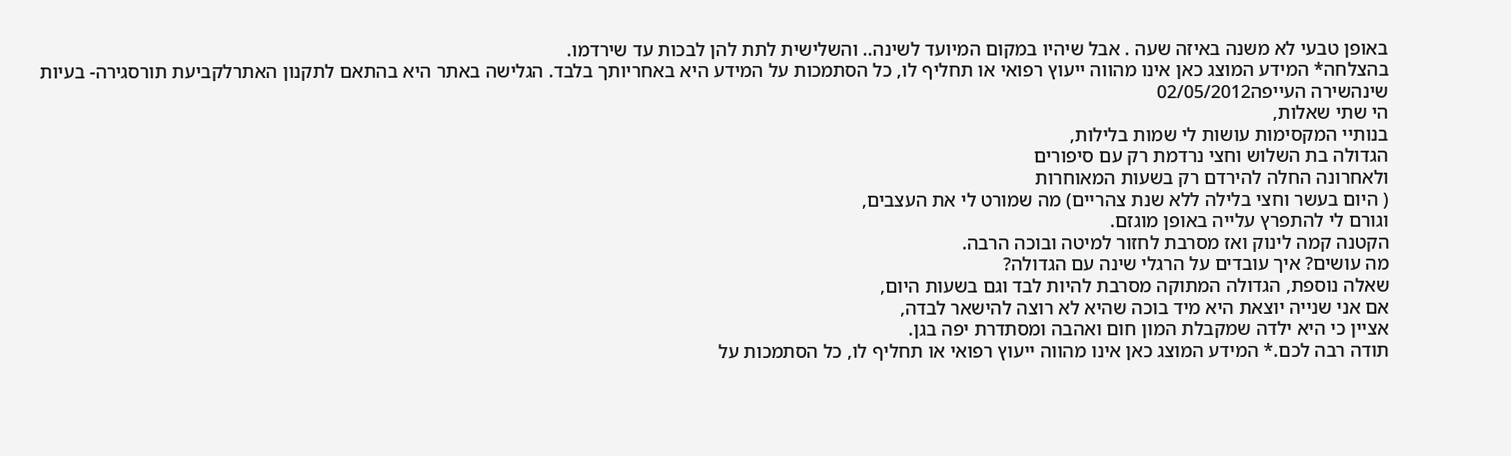באופן טבעי לא משנה באיזה שעה . אבל שיהיו במקום המיועד לשינה.. והשלישית לתת להן לבכות עד שירדמו.
בהצלחה* המידע המוצג כאן אינו מהווה ייעוץ רפואי או תחליף לו, כל הסתמכות על המידע היא באחריותך בלבד. הגלישה באתר היא בהתאם לתקנון האתרלקביעת תורסגירה- בעיות שינהשירה העייפה02/05/2012
הי שתי שאלות,
בנותיי המקסימות עושות לי שמות בלילות,
הגדולה בת השלוש וחצי נרדמת רק עם סיפורים
ולאחרונה החלה להירדם רק בשעות המאוחרות
( היום בעשר וחצי בלילה ללא שנת צהריים) מה שמורט לי את העצבים,
וגורם לי להתפרץ עלייה באופן מוגזם.
הקטנה קמה לינוק ואז מסרבת לחזור למיטה ובוכה הרבה.
מה עושים? איך עובדים על הרגלי שינה עם הגדולה?
שאלה נוספת, הגדולה המתוקה מסרבת להיות לבד וגם בשעות היום,
אם אני שנייה יוצאת היא מיד בוכה שהיא לא רוצה להישאר לבדה,
אציין כי היא ילדה שמקבלת המון חום ואהבה ומסתדרת יפה בגן.
תודה רבה לכם.* המידע המוצג כאן אינו מהווה ייעוץ רפואי או תחליף לו, כל הסתמכות על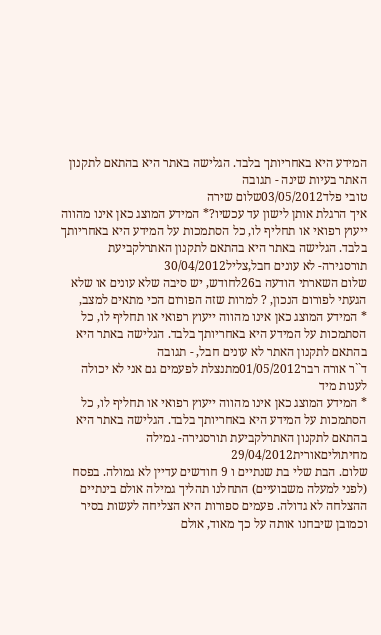המידע היא באחריותך בלבד. הגלישה באתר היא בהתאם לתקנון האתר בעיות שינה - תגובה
טובי פלד03/05/2012שלום שירה
איך הרגלת אותן לישון עד עכשיו?* המידע המוצג כאן אינו מהווה ייעוץ רפואי או תחליף לו, כל הסתמכות על המידע היא באחריותך בלבד. הגלישה באתר היא בהתאם לתקנון האתרלקביעת תורסגירה- לא עונים חבל,צליל30/04/2012
שלום השארתי הודעה ב26לחודש, יש סיבה שלא עונים או שלא הגעתי לפורום הנכון, ? למרות שזה הפורום הכי מתאים למצב,
* המידע המוצג כאן אינו מהווה ייעוץ רפואי או תחליף לו, כל הסתמכות על המידע היא באחריותך בלבד. הגלישה באתר היא בהתאם לתקנון האתר לא עונים חבל, - תגובה
ד``ר אורה רבר01/05/2012מתנצלת לפעמים גם אני לא יכולה לענות מיד
* המידע המוצג כאן אינו מהווה ייעוץ רפואי או תחליף לו, כל הסתמכות על המידע היא באחריותך בלבד. הגלישה באתר היא בהתאם לתקנון האתרלקביעת תורסגירה- גמילה מחיתוליםאורית29/04/2012
שלום. הבת שלי בת שנתיים ו 9 חודשים עדיין לא גמולה. בפסח (לפני למעלה משבועיים) התחלנו תהליך גמילה אולם בינתיים ההצלחה לא גדולה. פעמים ספורות היא הצליחה לעשות בסיר וכמובן שיבחנו אותה על כך מאוד, אולם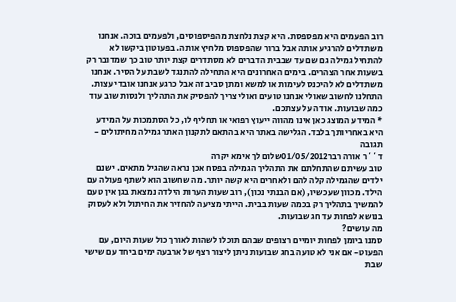רוב הפעמים היא מפספסת. היא קצת נלחצת מהפיספוסים, ולפעמים בוכה. אנחנו משתדלים להרגיע אותה אבל ברור שהפספוס מלחיץ אותה. בפעוטון ביקשו לא להתחיל גמילה גם שם עד שבבית הדברים לא מסתדרים קצת יותר טוב כך שמדובר רק בשעות אחר הצהרים. בימים האחרונים היא התחילה להתנגד לשבת על הסיר. אנחנו משתדלים לא להיכנס לעימות או למשא ומתן סביב זה אבל כרגע אנחנו אובדי עצות. התחלנו לחשוב שאולי אנחנו טועים ואולי צריך להפסיק את התהליך ולנסות שוב עוד כמה שבועות. אודה על עצתכם.
* המידע המוצג כאן אינו מהווה ייעוץ רפואי או תחליף לו, כל הסתמכות על המידע היא באחריותך בלבד. הגלישה באתר היא בהתאם לתקנון האתר גמילה מחיתולים - תגובה
ד``ר אורה רבר01/05/2012שלום לך אימא יקרה
טוב עשיתם שהתחלתם את התהליך הגמילה בפסח אכן נראה שהגיל מתאים. ישנם ילדים שהגמילה קלה להם ולאחרים היא קשה יותר. מה שחשוב הוא לשתף פעולה עם הילד. מכוון שעכשיו, (אם הבנתי נכון), רוב שעות הערות הילדה נמצאת בגן אין טעם להמשיך בתהליך רק בכמה שעות בבית. הייתי מציעה להחזיר את החיתול ולא לעסוק בנושא לפחות עד חג שבועות.
מה עושים?
סמנו ביומן לפחות יומיים רצופים שבהם תוכלו לשהות לאורך כול שעות היום, עם הפעוט- אם אני לא טועה בחג שבועות ניתן ליצור רצף של ארבעה ימים ביחד עם שישי שבת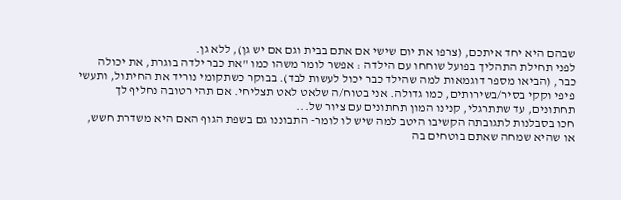שבהם היא יחד איתכם, (צרפו את יום שישי אם אתם בבית וגם אם יש גן), ללא גן.
לפני תחילת התהליך בפועל שוחחו עם הילדה : אפשר לומר משהו כמו "את כבר ילדה בוגרת, את יכולה כבר, (הביאו מספר דוגמאות למה שהילד כבר יכול לעשות לבד). בבוקר כשתקומי נוריד את החיתול, ותעשי פיפי וקקי בסיר/בשירותים, כמו גדולה. אני בטוח/ה שלאט לאט תצליחי. אם תהי רטובה נחליף לך תחתונים, עד שתתרגלי, קנינו המון תחתונים עם ציור של...
חכו בסבלנות לתגובתה הקשיבו היטב למה שיש לו לומר- התבוננו גם בשפת הגוף האם היא משדרת חשש, או שהיא שמחה שאתם בוטחים בה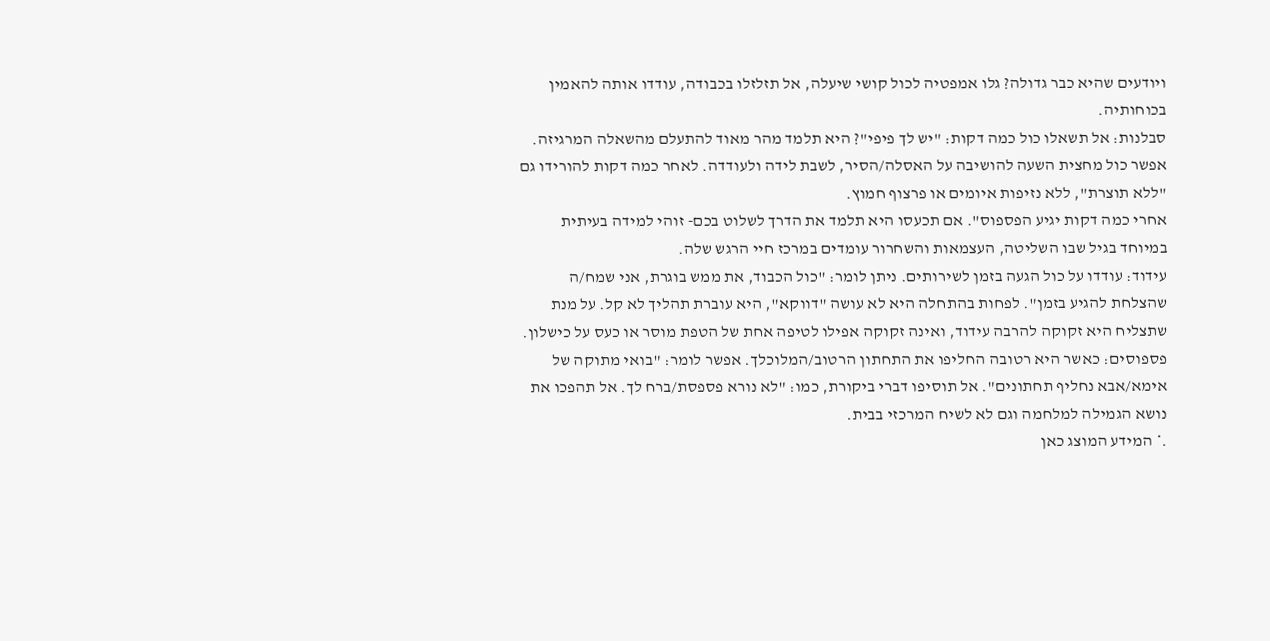ויודעים שהיא כבר גדולה? גלו אמפטיה לכול קושי שיעלה, אל תזלזלו בכבודה, עודדו אותה להאמין בכוחותיה.
סבלנות: אל תשאלו כול כמה דקות: "יש לך פיפי"? היא תלמד מהר מאוד להתעלם מהשאלה המרגיזה. אפשר כול מחצית השעה להושיבה על האסלה/הסיר, לשבת לידה ולעודדה. לאחר כמה דקות להורידו גם "ללא תוצרת", ללא נזיפות איומים או פרצוף חמוץ.
אחרי כמה דקות יגיע הפספוס". אם תכעסו היא תלמד את הדרך לשלוט בכם- זוהי למידה בעיתית במיוחד בגיל שבו השליטה, העצמאות והשחרור עומדים במרכז חיי הרגש שלה.
עידוד: עודדו על כול הגעה בזמן לשירותים. ניתן לומר: "כול הכבוד, את ממש בוגרת, אני שמח/ה שהצלחת להגיע בזמן". לפחות בהתחלה היא לא עושה "דווקא", היא עוברת תהליך לא קל. על מנת שתצליח היא זקוקה להרבה עידוד, ואינה זקוקה אפילו לטיפה אחת של הטפת מוסר או כעס על כישלון.
פספוסים: כאשר היא רטובה החליפו את התחתון הרטוב/המלוכלך. אפשר לומר: "בואי מתוקה של אימא/אבא נחליף תחתונים". אל תוסיפו דברי ביקורת, כמו: "לא נורא פספסת/ברח לך. אל תהפכו את נושא הגמילה למלחמה וגם לא לשיח המרכזי בבית.
.* המידע המוצג כאן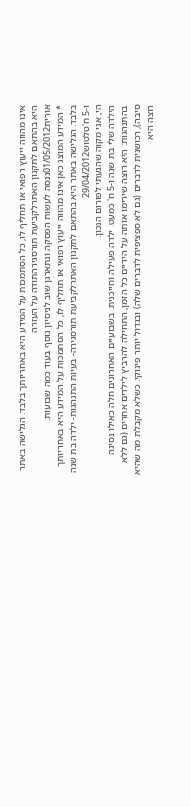אינו מהווה ייעוץ רפואי או תחליף לו, כל הסתמכות על המידע היא באחריותך בלבד. הגלישה באתר היא בהתאם לתקנון האתרלקביעת תורסגירהתודה על העזרה
אורית01/05/2012ננסה לעשות הפסקה ונתארגן שוב לניסיון נוסף בעוד כמה שבועות.
* המידע המוצג כאן אינו מהווה ייעוץ רפואי או תחליף לו, כל הסתמכות על המידע היא באחריותך בלבד. הגלישה באתר היא בהתאם לתקנון האתרלקביעת תורסגירה- בעיות התנהגות- ילדה בת שנה ו-5 ח'טלטוש29/04/2012
הי, אני מקוה שהגעתי לפורום הנכון.
הילדה שלי בת שנה ו-5 ח' כמעט. ילדה פעילה וחייכנית. בשבועיים האחרונים חלה כאילו נסיגה בהתנהגות: היא רוצה שירימו אותה על הידיים כל הזמן, התחילה להרביץ לילדים אחרים (גם ללא סיבה), רכושנית לדברים (גם לא ספציפית לדברים שלה) ובגדול יותר פינוקי. כשלא מקבלת מה שהיא רוצה היא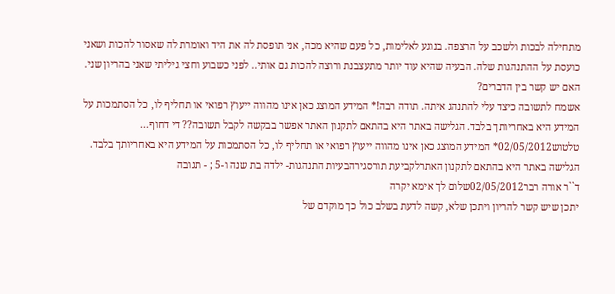מתחילה לבכות ולשכב על הרצפה. בנוגע לאלימות, כל פעם שהיא מכה, אני תופסת לה את היד ואומרת לה שאסור להכות ושאני כועסת על ההתנהגות שלה. הבעיה שהיא עוד יותר מתעצבנת ורוצה להכות גם אותי.. לפני כשבוע וחצי גיליתי שאני בהריון שני. האם יש קשר בין הדברים?
אשמח לתשובה כיצד עלי להתנהג איתה. תודה רבה!* המידע המוצג כאן אינו מהווה ייעוץ רפואי או תחליף לו, כל הסתמכות על המידע היא באחריותך בלבד. הגלישה באתר היא בהתאם לתקנון האתר אפשר בבקשה לקבל תשובה?? די דחוף...
טלטוש02/05/2012* המידע המוצג כאן אינו מהווה ייעוץ רפואי או תחליף לו, כל הסתמכות על המידע היא באחריותך בלבד. הגלישה באתר היא בהתאם לתקנון האתרלקביעת תורסגירהבעיות התנהגות- ילדה בת שנה ו-5 ; - תגובה
ד``ר אורה רבר02/05/2012שלום לך אימא יקרה
יתכן שיש קשר להריון ויתכן שלא, קשה לדעת בשלב כול כך מוקדם של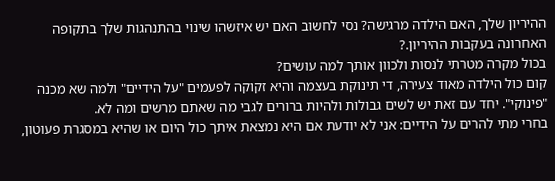ההיריון שלך, האם הילדה מרגישה? נסי לחשוב האם יש איזשהו שינוי בהתנהגות שלך בתקופה האחרונה בעקבות ההיריון.?
בכול מקרה מטרתי לנסות ולכוון אותך למה עושים?
קום כול הילדה מאוד צעירה, די תינוקת בעצמה והיא זקוקה לפעמים "על הידיים" ולמה שא מכנה "פינוקי". יחד עם זאת יש לשים גבולות ולהיות ברורים לגבי מה שאתם מרשים ומה לא.
בחרי מתי להרים על הידיים: אני לא יודעת אם היא נמצאת איתך כול היום או שהיא במסגרת פעוטון,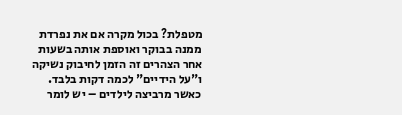מטפלת? בכול מקרה אם את נפרדת ממנה בבוקר ואוספת אותה בשעות אחר הצהרים זה הזמן לחיבוק נשיקה ו"על הידיים" לכמה דקות בלבד.
כאשר מרביצה לילדים – יש לומר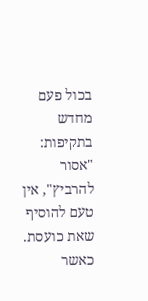בכול פעם מחדש בתקיפות: "אסור להרביץ", אין טעם להוסיף שאת כועסת. כאשר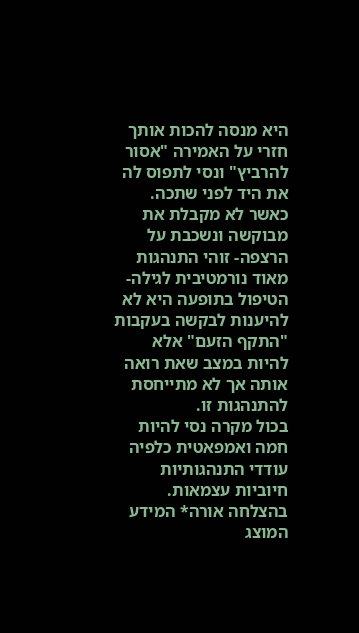היא מנסה להכות אותך חזרי על האמירה "אסור להרביץ" ונסי לתפוס לה את היד לפני שתכה.
כאשר לא מקבלת את מבוקשה ונשכבת על הרצפה- זוהי התנהגות מאוד נורמטיבית לגילה- הטיפול בתופעה היא לא להיענות לבקשה בעקבות "התקף הזעם" אלא להיות במצב שאת רואה אותה אך לא מתייחסת להתנהגות זו.
בכול מקרה נסי להיות חמה ואמפאטית כלפיה עודדי התנהגותיות חיוביות עצמאות.
בהצלחה אורה* המידע המוצג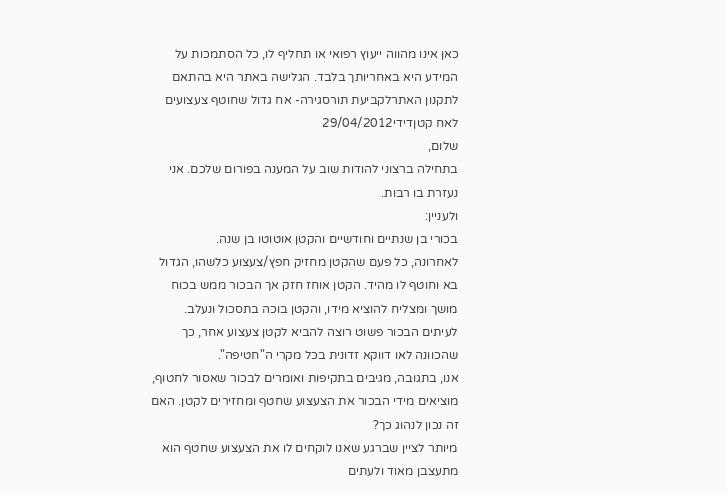כאן אינו מהווה ייעוץ רפואי או תחליף לו, כל הסתמכות על המידע היא באחריותך בלבד. הגלישה באתר היא בהתאם לתקנון האתרלקביעת תורסגירה- אח גדול שחוטף צעצועים לאח קטןדידי29/04/2012
שלום,
בתחילה ברצוני להודות שוב על המענה בפורום שלכם. אני נעזרת בו רבות.
ולעניין:
בכורי בן שנתיים וחודשיים והקטן אוטוטו בן שנה.
לאחרונה, כל פעם שהקטן מחזיק חפץ/צעצוע כלשהו, הגדול בא וחוטף לו מהיד. הקטן אוחז חזק אך הבכור ממש בכוח מושך ומצליח להוציא מידו, והקטן בוכה בתסכול ונעלב.
לעיתים הבכור פשוט רוצה להביא לקטן צעצוע אחר, כך שהכוונה לאו דווקא זדונית בכל מקרי ה"חטיפה".
אנו, בתגובה, מגיבים בתקיפות ואומרים לבכור שאסור לחטוף, מוציאים מידי הבכור את הצעצוע שחטף ומחזירים לקטן. האם זה נכון לנהוג כך?
מיותר לציין שברגע שאנו לוקחים לו את הצעצוע שחטף הוא מתעצבן מאוד ולעתים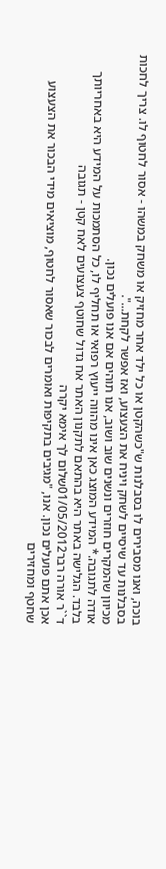בוכה, ואנו מסבירים לו בסבלנות ש"כשהקטן או כל ילד אחר מחזיק או משחק במשהו - אסור לחטוף לו. צריך לחכות בסבלנות עד שיסיים לשחק ויניח את הצעצוע, ואז אפשר לקחת...".
מכיוון שהמקרים חוזרים ונשנים שוב ושוב, אנו תוהים אם אנו פועלים נכון.
אודה לתגובה.* המידע המוצג כאן אינו מהווה ייעוץ רפואי או תחליף לו, כל הסתמכות על המידע היא באחריותך בלבד. הגלישה באתר היא בהתאם לתקנון האתר אח גדול שחוטף צעצועים לאח קטן - תגובה
ד``ר אורה רבר01/05/2012שלום לך אימא יקרה
אכן אתם פועלים נכון. אנו, "מגיבים בתקיפות ואומרים לבכור שאסור לחטוף, מוציאים מידי הבכור את הצעצוע שחטף ומחזירים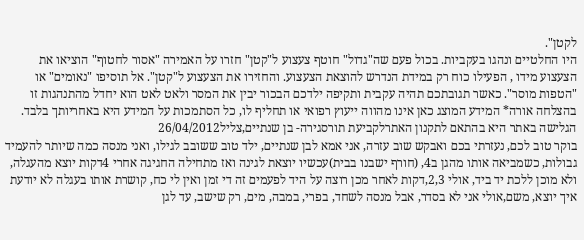לקטן".
היו החלטיים ונהגו בעקביות. בכול פעם שה"גדול" חוטף צעצוע ל"קטן" חזרו על האמירה "אסור לחטוף" הוציאו את הצעצוע מידו , הפעילו כוח רק במידת הנדרש להוצאת הצעצוע. והחזירו את הצעצוע ל"קטן". אל תוסיפו "נאומים" או "הטפות מוסר". כאשר תגובתכם תהיה עקבית ותקיפה ילדכם הבכור יבין את המסר ולאט לאט הוא יחדל מהתנהגות זו
בהצלחה אורה* המידע המוצג כאן אינו מהווה ייעוץ רפואי או תחליף לו, כל הסתמכות על המידע היא באחריותך בלבד. הגלישה באתר היא בהתאם לתקנון האתרלקביעת תורסגירה- בן שנתיים,צליל26/04/2012
בוקר טוב לכם, נעזרתי בכם ואבקש שוב עזרה, אני אמא לבן שנתיים, ילד טוב ששובב לגילו, ואני מנסה כמה שיותר להעמיד גבולות, כשמביאה אותו מהגן ב4, (חורף ישבנו בבית)עכשיו יוצאת לגינה ואז מתחילה החגיגה אחרי 4דקות יוצא מהעגלה, ולא מוכן ללכת יד ביד, אולי 2,3,דקות לאחר מכן רוצה על היד לפעמים זה די זמן ואין לי כח, קושרת אותו בעגלה לא יודעת איך יוצא, משם,אולי אני לא בסדר, אבל מנסה לשחד, בפרי, במבה, מים, רק שישב, עד לגן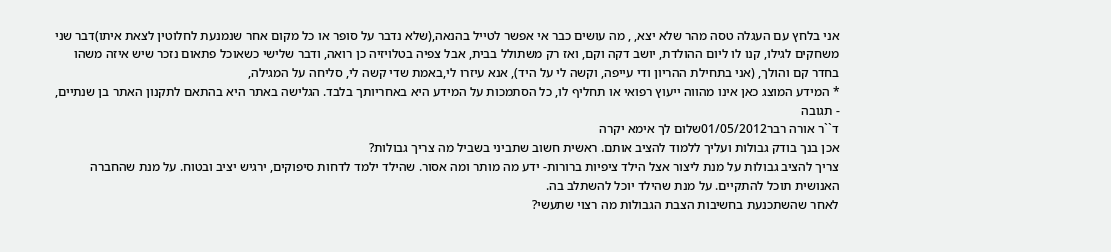אני בלחץ עם העגלה טסה מהר שלא יצא, , מה עושים כבר אי אפשר לטייל בהנאה,(שלא נדבר על סופר או כל מקום אחר שנמנעת לחלוטין לצאת איתו)דבר שני משחקים לגילו, קנו לו ליום ההולדת, יושב דקה וקם, ואז רק משתולל בבית, אבל צפיה בטלויזיה כן רואה, ודבר שלישי כשאוכל פתאום נזכר שיש איזה משהו בחדר קם והולך, (אני בתחילת ההריון ודי עייפה, וקשה לי על היד), אנא עיזרו לי,באמת שדי קשה לי, סליחה על המגילה,
* המידע המוצג כאן אינו מהווה ייעוץ רפואי או תחליף לו, כל הסתמכות על המידע היא באחריותך בלבד. הגלישה באתר היא בהתאם לתקנון האתר בן שנתיים, - תגובה
ד``ר אורה רבר01/05/2012שלום לך אימא יקרה
אכן בנך בודק גבולות ועליך ללמוד להציב אותם. ראשית חשוב שתביני בשביל מה צריך גבולות?
צריך להציב גבולות על מנת ליצור אצל הילד ציפיות ברורות- ידע מה מותר ומה אסור. שהילד ילמד לדחות סיפוקים, ירגיש יציב ובטוח. על מנת שהחברה האנושית תוכל להתקיים. על מנת שהילד יוכל להשתלב בה.
לאחר שהשתכנעת בחשיבות הצבת הגבולות מה רצוי שתעשי?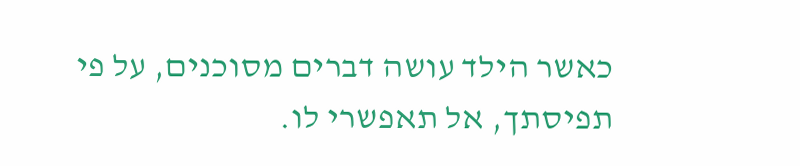כאשר הילד עושה דברים מסוכנים, על פי תפיסתך, אל תאפשרי לו.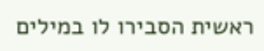ראשית הסבירו לו במילים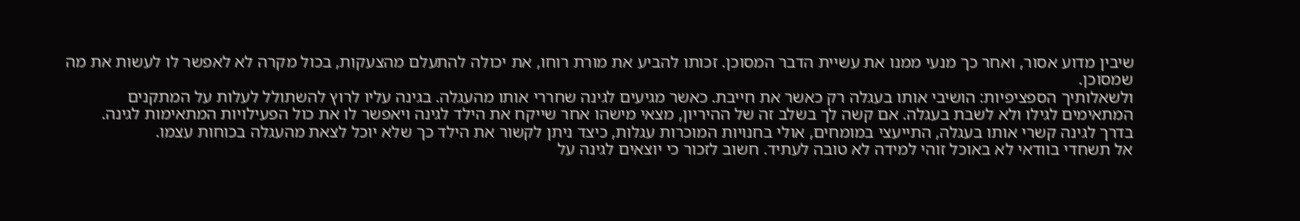שיבין מדוע אסור, ואחר כך מנעי ממנו את עשיית הדבר המסוכן. זכותו להביע את מורת רוחו, את יכולה להתעלם מהצעקות, בכול מקרה לא לאפשר לו לעשות את מה שמסוכן.
ולשאלותיך הספציפיות: הושיבי אותו בעגלה רק כאשר את חייבת. כאשר מגיעים לגינה שחררי אותו מהעגלה. בגינה עליו לרוץ להשתולל לעלות על המתקנים המתאימים לגילו ולא לשבת בעגלה. אם קשה לך בשלב זה של ההיריון, מצאי מישהו אחר שייקח את הילד לגינה ויאפשר לו את כול הפעילויות המתאימות לגינה.
בדרך לגינה קשרי אותו בעגלה, התייעצי במומחים, אולי בחנויות המוכרות עגלות, כיצד ניתן לקשור את הילד כך שלא יוכל לצאת מהעגלה בכוחות עצמו.
אל תשחדי בוודאי לא באוכל זוהי למידה לא טובה לעתיד. חשוב לזכור כי יוצאים לגינה על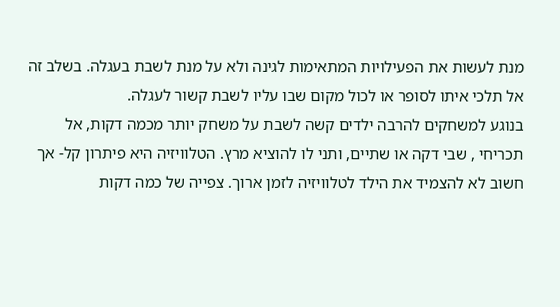מנת לעשות את הפעילויות המתאימות לגינה ולא על מנת לשבת בעגלה. בשלב זה אל תלכי איתו לסופר או לכול מקום שבו עליו לשבת קשור לעגלה.
בנוגע למשחקים להרבה ילדים קשה לשבת על משחק יותר מכמה דקות, אל תכריחי , שבי דקה או שתיים, ותני לו להוציא מרץ. הטלוויזיה היא פיתרון קל- אך חשוב לא להצמיד את הילד לטלוויזיה לזמן ארוך. צפייה של כמה דקות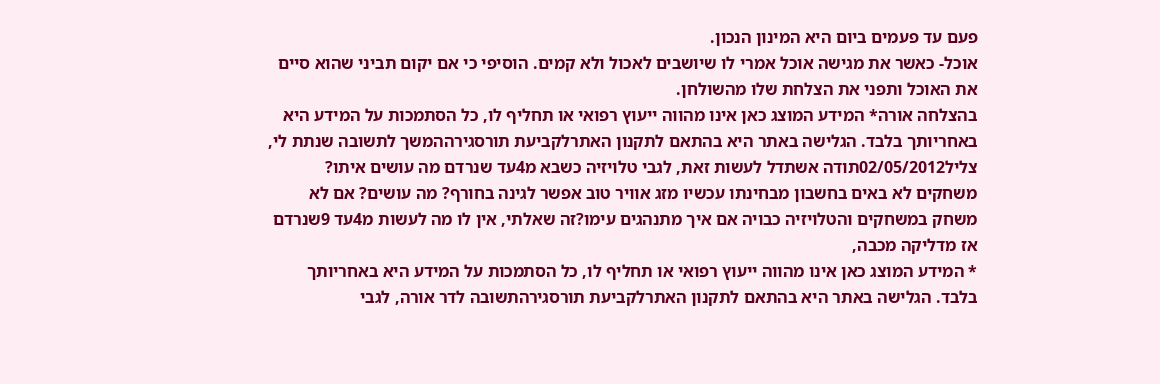פעם עד פעמים ביום היא המינון הנכון.
אוכל- כאשר את מגישה אוכל אמרי לו שיושבים לאכול ולא קמים. הוסיפי כי אם יקום תביני שהוא סיים את האוכל ותפני את הצלחת שלו מהשולחן.
בהצלחה אורה* המידע המוצג כאן אינו מהווה ייעוץ רפואי או תחליף לו, כל הסתמכות על המידע היא באחריותך בלבד. הגלישה באתר היא בהתאם לתקנון האתרלקביעת תורסגירההמשך לתשובה שנתת לי,
צליל02/05/2012תודה אשתדל לעשות זאת, לגבי טלויזיה כשבא מ4עד שנרדם מה עושים איתו? משחקים לא באים בחשבון מבחינתו עכשיו מזג אוויר טוב אפשר לגינה בחורף? מה עושים? אם לא משחק במשחקים והטלויזיה כבויה אם איך מתנהגים עימו?זה שאלתי, אין לו מה לעשות מ4עד 9שנרדם אז מדליקה מכבה,
* המידע המוצג כאן אינו מהווה ייעוץ רפואי או תחליף לו, כל הסתמכות על המידע היא באחריותך בלבד. הגלישה באתר היא בהתאם לתקנון האתרלקביעת תורסגירהתשובה לדר אורה, לגבי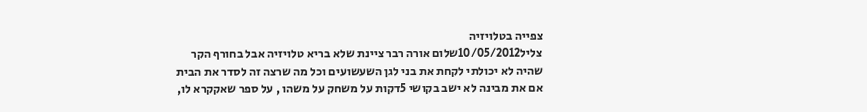צפייה בטלויזיה
צליל10/05/2012שלום אורה רבר ציינת שלא בריא טלויזיה אבל בחורף הקר שהיה לא יכולתי לקחת את בני לגן השעשועים וכל מה שרצה זה לסדר את הבית אם את מבינה לא ישב בקושי 5דקות על משחק על משהו , על ספר שאקקרא לו,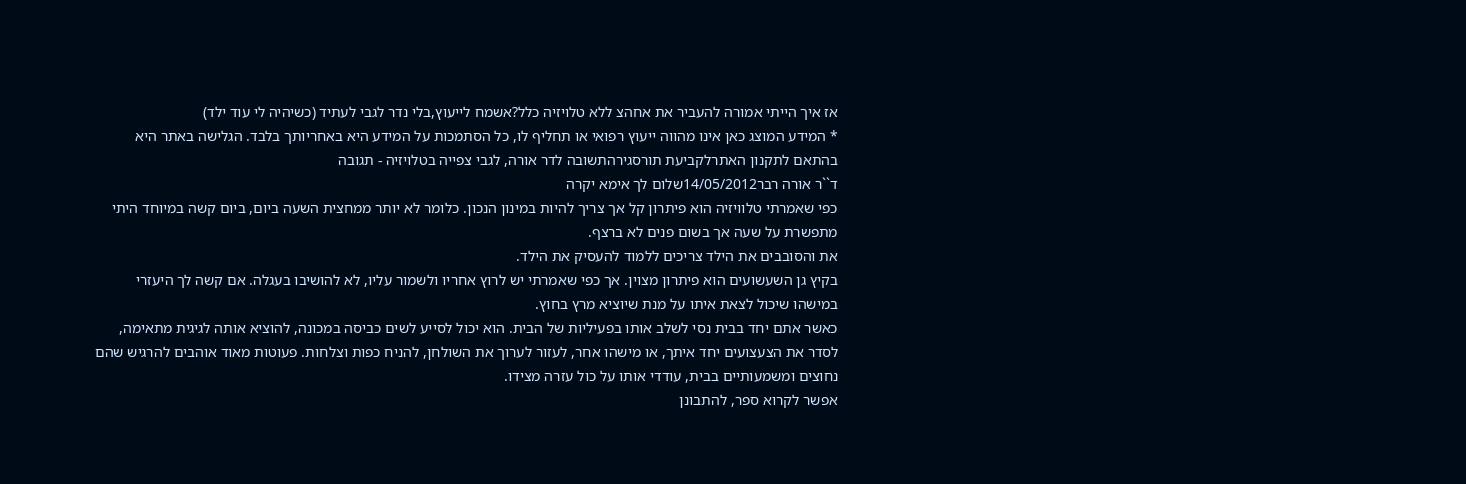אז איך הייתי אמורה להעביר את אחהצ ללא טלויזיה כלל?אשמח לייעוץ,בלי נדר לגבי לעתיד (כשיהיה לי עוד ילד)
* המידע המוצג כאן אינו מהווה ייעוץ רפואי או תחליף לו, כל הסתמכות על המידע היא באחריותך בלבד. הגלישה באתר היא בהתאם לתקנון האתרלקביעת תורסגירהתשובה לדר אורה, לגבי צפייה בטלויזיה - תגובה
ד``ר אורה רבר14/05/2012שלום לך אימא יקרה
כפי שאמרתי טלוויזיה הוא פיתרון קל אך צריך להיות במינון הנכון. כלומר לא יותר ממחצית השעה ביום, ביום קשה במיוחד היתי מתפשרת על שעה אך בשום פנים לא ברצף.
את והסובבים את הילד צריכים ללמוד להעסיק את הילד.
בקיץ גן השעשועים הוא פיתרון מצוין. אך כפי שאמרתי יש לרוץ אחריו ולשמור עליו, לא להושיבו בעגלה. אם קשה לך היעזרי במישהו שיכול לצאת איתו על מנת שיוציא מרץ בחוץ.
כאשר אתם יחד בבית נסי לשלב אותו בפעיליות של הבית. הוא יכול לסייע לשים כביסה במכונה, להוציא אותה לגיגית מתאימה, לסדר את הצעצועים יחד איתך, או מישהו אחר, לעזור לערוך את השולחן, להניח כפות וצלחות. פעוטות מאוד אוהבים להרגיש שהם נחוצים ומשמעותיים בבית, עודדי אותו על כול עזרה מצידו.
אפשר לקרוא ספר, להתבונן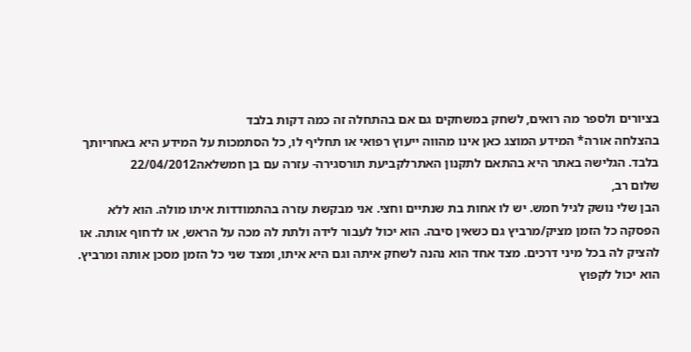בציורים ולספר מה רואים, לשחק במשחקים גם אם בהתחלה זה כמה דקות בלבד
בהצלחה אורה* המידע המוצג כאן אינו מהווה ייעוץ רפואי או תחליף לו, כל הסתמכות על המידע היא באחריותך בלבד. הגלישה באתר היא בהתאם לתקנון האתרלקביעת תורסגירה- עזרה עם בן חמשלאה22/04/2012
שלום רב,
הבן שלי נושק לגיל חמש. יש לו אחות בת שנתיים וחצי. אני מבקשת עזרה בהתמודדות איתו מולה. הוא ללא הפסקה כל הזמן מציק/מרביץ גם כשאין סיבה. הוא יכול לעבור לידה ולתת לה מכה על הראש, או לדחוף אותה. או להציק לה בכל מיני דרכים. מצד אחד הוא נהנה לשחק איתה וגם היא איתו, ומצד שני כל הזמן מסכן אותה ומרביץ. הוא יכול לקפוץ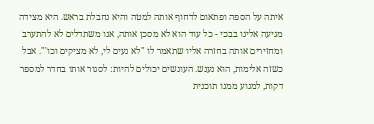איתה על הספה ופתאום לדחוף אותה למטה והיא נחבלת בראש. היא מצידה מגיעה אלינו בבכי - כל עוד הוא לא מסכן אותה, אנו משתדלים לא להתערב ומחזירים אותה בחזרה אליו שתאמר לו "לא נעים לי, לא מציקים וכו'". אבל כשזה אלימות, הוא נענש. העונשים יכולים להיות: לסגור אותו בחדר למספר דקות, למנוע ממנו תוכנית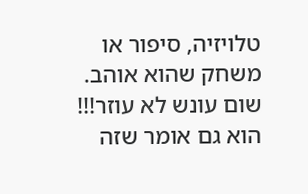טלויזיה, סיפור או משחק שהוא אוהב. שום עונש לא עוזר!!! הוא גם אומר שזה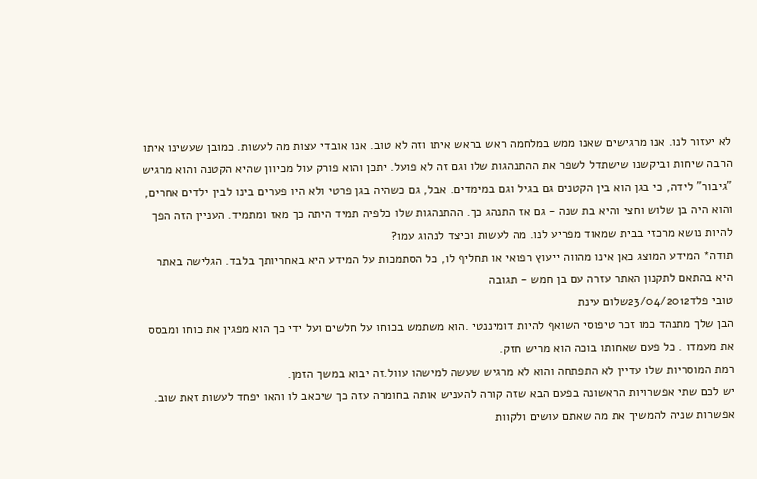לא יעזור לנו. אנו מרגישים שאנו ממש במלחמה ראש בראש איתו וזה לא טוב. אנו אובדי עצות מה לעשות. כמובן שעשינו איתו הרבה שיחות וביקשנו שישתדל לשפר את ההתנהגות שלו וגם זה לא פועל. יתכן והוא פורק עול מכיוון שהיא הקטנה והוא מרגיש "גיבור" לידה, כי בגן הוא בין הקטנים גם בגיל וגם במימדים. אבל, גם כשהיה בגן פרטי ולא היו פערים בינו לבין ילדים אחרים, והוא היה בן שלוש וחצי והיא בת שנה - גם אז התנהג כך. ההתנהגות שלו כלפיה תמיד היתה כך מאז ומתמיד. העניין הזה הפך להיות נושא מרכזי בבית שמאוד מפריע לנו. מה לעשות וכיצד לנהוג עמו?
תודה* המידע המוצג כאן אינו מהווה ייעוץ רפואי או תחליף לו, כל הסתמכות על המידע היא באחריותך בלבד. הגלישה באתר היא בהתאם לתקנון האתר עזרה עם בן חמש - תגובה
טובי פלד23/04/2012שלום עינת
הבן שלך מתנהד כמו זכר טיפוסי השואף להיות דומיננטי .הוא משתמש בכוחו על חלשים ועל ידי כך הוא מפגין את כוחו ומבסס את מעמדו . כל פעם שאחותו בוכה הוא מריש חזק.
רמת המוסריות שלו עדיין לא התפתחה והוא לא מרגיש שעשה למישהו עוול.זה יבוא במשך הזמן.
יש לכם שתי אפשרויות הראשונה בפעם הבא שזה קורה להעניש אותה בחומרה עזה כך שיכאב לו והאו יפחד לעשות זאת שוב.
אפשרות שניה להמשיך את מה שאתם עושים ולקוות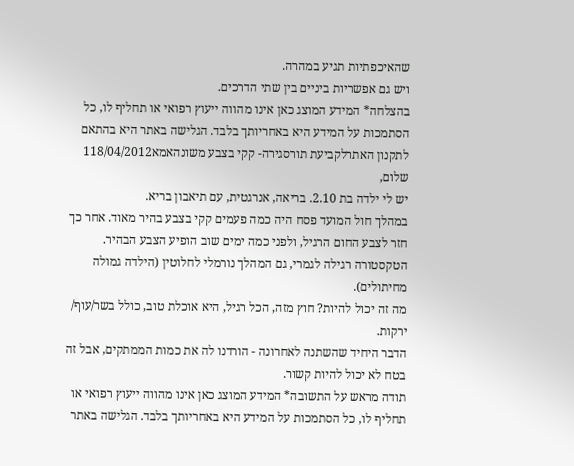שהאיכפתיות תגיע במהרה.
ויש גם אפשריות ביניים בין שתי הדרכים.
בהצלחה* המידע המוצג כאן אינו מהווה ייעוץ רפואי או תחליף לו, כל הסתמכות על המידע היא באחריותך בלבד. הגלישה באתר היא בהתאם לתקנון האתרלקביעת תורסגירה- קקי בצבע משונהאמא118/04/2012
שלום,
יש לי ילדה בת 2.10. בריאה, אנרגטית, עם תיאבון בריא.
במהלך חול המועד פסח היה כמה פעמים קקי בצבע בהיר מאוד. אחר כך חזר לצבע החום הרגיל, ולפני כמה ימים שוב הופיע הצבע הבהיר. הטקסטורה רגילה לגמרי, גם המהלך נורמלי לחלוטין (הילדה גמולה מחיתולים).
מה זה יכול להיות? חוץ מזה, הכל רגיל, היא אוכלת טוב, כולל בשר/עוף/ ירקות.
הדבר היחיד שהשתנה לאחרונה - הורדנו לה את כמות הממתקים, אבל זה בטח לא יכול להיות קשור.
תודה מראש על התשובה* המידע המוצג כאן אינו מהווה ייעוץ רפואי או תחליף לו, כל הסתמכות על המידע היא באחריותך בלבד. הגלישה באתר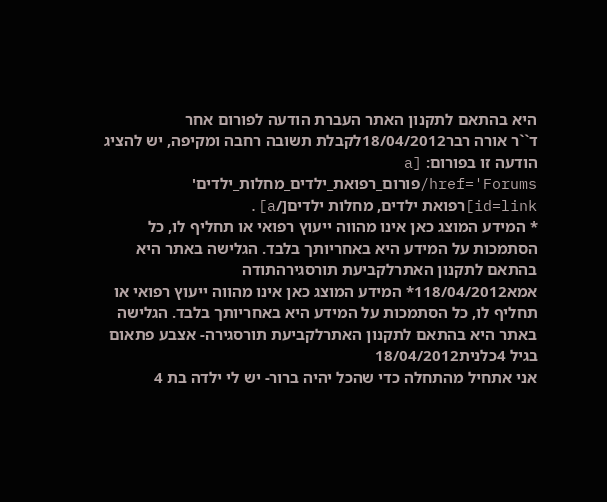היא בהתאם לתקנון האתר העברת הודעה לפורום אחר
ד``ר אורה רבר18/04/2012לקבלת תשובה רחבה ומקיפה, יש להציג הודעה זו בפורום: [a href='Forums/פורום_רפואת_ילדים_מחלות_ילדים' id=link]רפואת ילדים, מחלות ילדים[/a].
* המידע המוצג כאן אינו מהווה ייעוץ רפואי או תחליף לו, כל הסתמכות על המידע היא באחריותך בלבד. הגלישה באתר היא בהתאם לתקנון האתרלקביעת תורסגירהתודה
אמא118/04/2012* המידע המוצג כאן אינו מהווה ייעוץ רפואי או תחליף לו, כל הסתמכות על המידע היא באחריותך בלבד. הגלישה באתר היא בהתאם לתקנון האתרלקביעת תורסגירה- אצבע פתאום בגיל 4כלנית18/04/2012
אני אתחיל מהתחלה כדי שהכל יהיה ברור- יש לי ילדה בת 4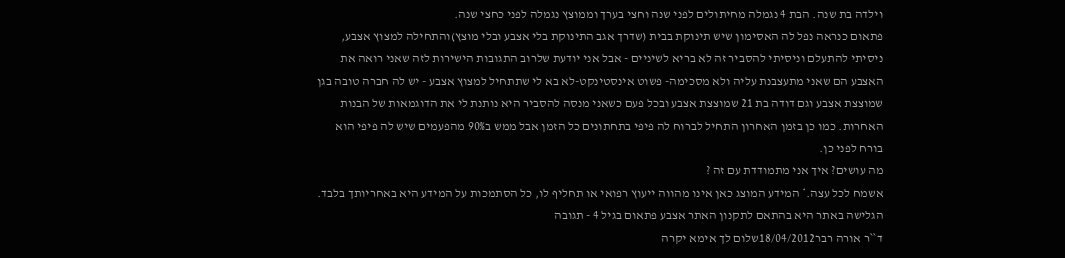וילדה בת שנה. הבת 4 נגמלה מחיתולים לפני שנה וחצי בערך וממוצץ נגמלה לפני כחצי שנה.
פתאום כנראה נפל לה האסימון שיש תינוקת בבית (שדרך אגב התינוקת בלי אצבע ובלי מוצץ)והתחילה למצוץ אצבע, ניסיתי להתעלם וניסיתי להסביר זה לא בריא לשיניים - אבל אני יודעת שלרוב התגובות הישירות לזה שאני רואה את האצבע הם שאני מתעצבנת עליה ולא מסכימה- פשוט אינסטינקט-לא בא לי שתתחיל למצוץ אצבע - יש לה חברה טובה בגן שמוצצת אצבע וגם דודה בת 21 שמוצצת אצבע ובכל פעם כשאני מנסה להסביר היא נותנת לי את הדוגמאות של הבנות האחרות. כמו כן בזמן האחרון התחיל לברוח לה פיפי בתחתונים כל הזמן אבל ממש ב90% מהפעמים שיש לה פיפי הוא בורח לפני כן.
מה עושים? איך אני מתמודדת עם זה ?
אשמח לכל עצה.* המידע המוצג כאן אינו מהווה ייעוץ רפואי או תחליף לו, כל הסתמכות על המידע היא באחריותך בלבד. הגלישה באתר היא בהתאם לתקנון האתר אצבע פתאום בגיל 4 - תגובה
ד``ר אורה רבר18/04/2012שלום לך אימא יקרה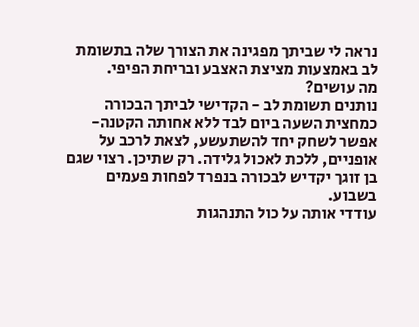נראה לי שביתך מפגינה את הצורך שלה בתשומת לב באמצעות מציצת האצבע ובריחת הפיפי.
מה עושים?
נותנים תשומת לב - הקדישי לביתך הבכורה כמחצית השעה ביום לבד ללא אחותה הקטנה- אפשר לשחק יחד להשתעשע, לצאת לרכב על אופניים, ללכת לאכול גלידה. רק שתיכן. רצוי שגם בן זוגך יקדיש לבכורה בנפרד לפחות פעמים בשבוע.
עודדי אותה על כול התנהגות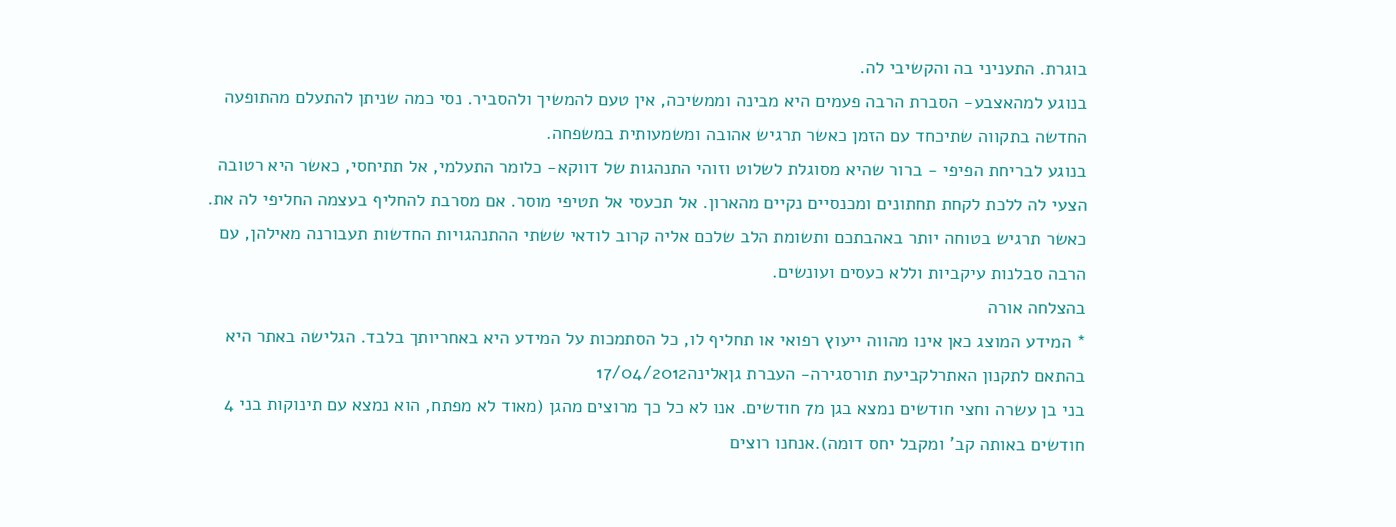בוגרת. התעניני בה והקשיבי לה.
בנוגע למהאצבע- הסברת הרבה פעמים היא מבינה וממשיכה, אין טעם להמשיך ולהסביר. נסי כמה שניתן להתעלם מהתופעה החדשה בתקווה שתיכחד עם הזמן כאשר תרגיש אהובה ומשמעותית במשפחה.
בנוגע לבריחת הפיפי - ברור שהיא מסוגלת לשלוט וזוהי התנהגות של דווקא- כלומר התעלמי, אל תתיחסי, כאשר היא רטובה הצעי לה ללכת לקחת תחתונים ומכנסיים נקיים מהארון. אל תכעסי אל תטיפי מוסר. אם מסרבת להחליף בעצמה החליפי לה את.
כאשר תרגיש בטוחה יותר באהבתכם ותשומת הלב שלכם אליה קרוב לודאי ששתי ההתנהגויות החדשות תעבורנה מאילהן, עם הרבה סבלנות עיקביות וללא כעסים ועונשים.
בהצלחה אורה
* המידע המוצג כאן אינו מהווה ייעוץ רפואי או תחליף לו, כל הסתמכות על המידע היא באחריותך בלבד. הגלישה באתר היא בהתאם לתקנון האתרלקביעת תורסגירה- העברת גןאלינה17/04/2012
בני בן עשרה וחצי חודשים נמצא בגן מ7 חודשים. אנו לא כל כך מרוצים מהגן (מאוד לא מפתח, הוא נמצא עם תינוקות בני 4 חודשים באותה קב' ומקבל יחס דומה).אנחנו רוצים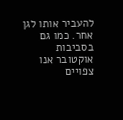להעביר אותו לגן אחר. כמו גם בסביבות אוקטובר אנו צפויים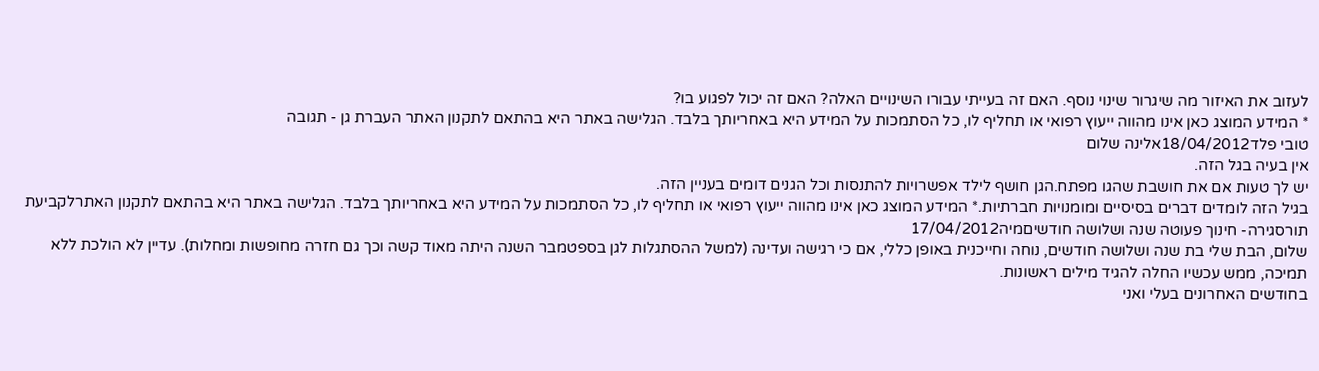לעזוב את האיזור מה שיגרור שינוי נוסף. האם זה בעייתי עבורו השינויים האלה? האם זה יכול לפגוע בו?
* המידע המוצג כאן אינו מהווה ייעוץ רפואי או תחליף לו, כל הסתמכות על המידע היא באחריותך בלבד. הגלישה באתר היא בהתאם לתקנון האתר העברת גן - תגובה
טובי פלד18/04/2012אלינה שלום
אין בעיה בגל הזה.
יש לך טעות אם את חושבת שהגו מפתח.הגן חושף לילד אפשרויות להתנסות וכל הגנים דומים בעניין הזה.
בגיל הזה לומדים דברים בסיסיים ומומנויות חברתיות.* המידע המוצג כאן אינו מהווה ייעוץ רפואי או תחליף לו, כל הסתמכות על המידע היא באחריותך בלבד. הגלישה באתר היא בהתאם לתקנון האתרלקביעת תורסגירה- חינוך פעוטה שנה ושלושה חודשיםמיה17/04/2012
שלום, הבת שלי בת שנה ושלושה חודשים, נוחה וחייכנית באופן כללי, אם כי רגישה ועדינה (למשל ההסתגלות לגן בספטמבר השנה היתה מאוד קשה וכך גם חזרה מחופשות ומחלות). עדיין לא הולכת ללא תמיכה, ממש עכשיו החלה להגיד מילים ראשונות.
בחודשים האחרונים בעלי ואני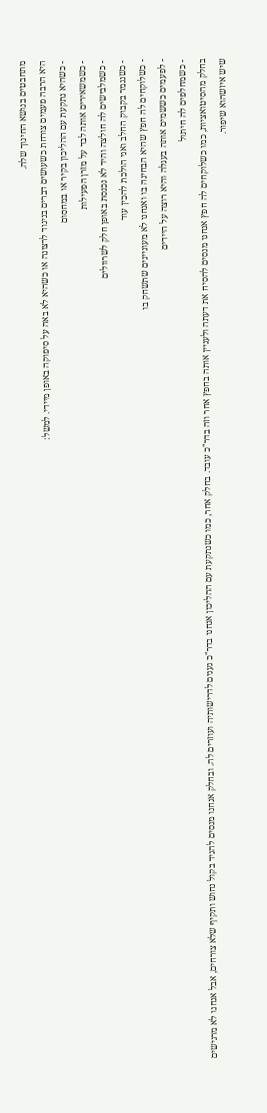מתחבטים בנושא החינוך שלה.
היא הרבה פעמים צורחת כשעושים דברים בניגוד לרצונה או כשהיא לא באה על סיפוקה באופן מיידי. למשל:
- כשהיא נתקעת עם ההליכון בקיר או במחסום
- כשמשאירים אותה לבד על מזרן הפעילות
- כשמלבישים לה חולצה והיד לא נכנסת באופן חלק לשרוולים
- כשנגמר בקבוק החלב ואני הולכת להכין עוד
- כשלוקחים לה חפץ שהיא הבחינה בו ואנחנו לא מעוניינים שתשחק בו
- לפעמים כששמים אותה בעגלה והיא רוצה על היידים
- כשמחלפים לה חיתול
בחלק מהסיטואציות, כמו כשלוקחים לה חפץ אנחנו מנסים להסיח את דעתה ולעניין אותה בחפץ אחר וזה בדר"כ עובד. בחלק אחר, כמו כשנתקעת עם ההליכון אנחנו בדר"כ נענים לדרישותיה ועוזרים לה. ובחלק אנחנו מנסים להגיד בקול נחוש ותקיף שלא צורחים, אבל אנחנו לא מרגישים שיש איזשהוא שיפור.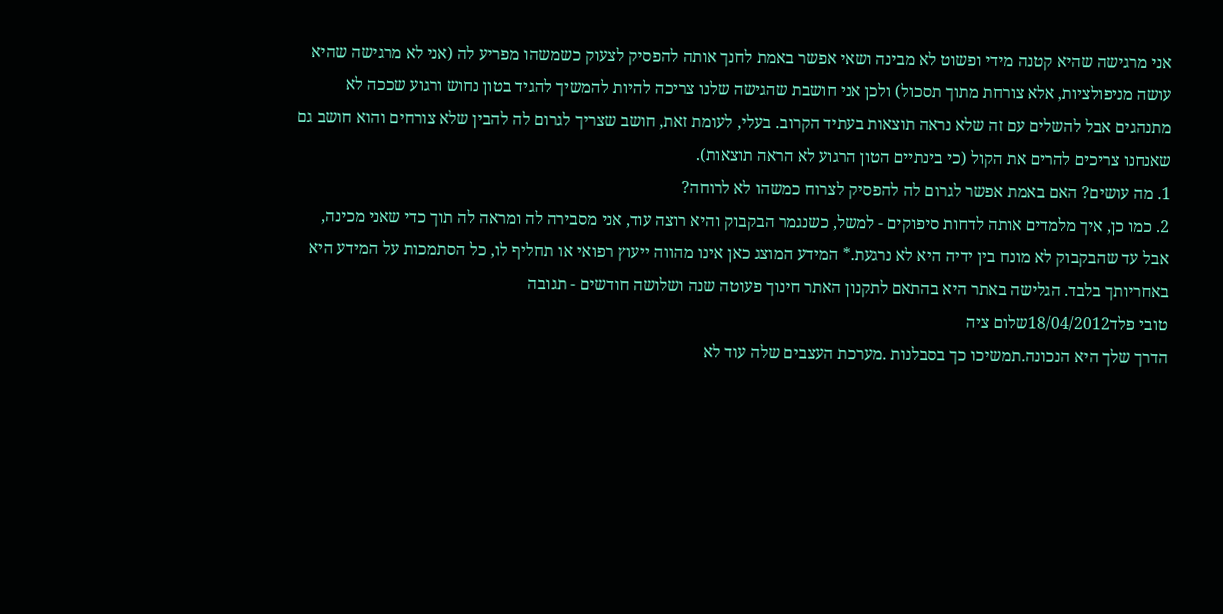אני מרגישה שהיא קטנה מידי ופשוט לא מבינה ושאי אפשר באמת לחנך אותה להפסיק לצעוק כשמשהו מפריע לה (אני לא מרגישה שהיא עושה מניפולציות, אלא צורחת מתוך תסכול) ולכן אני חושבת שהגישה שלנו צריכה להיות להמשיך להגיד בטון נחוש ורגוע שככה לא מתנהגים אבל להשלים עם זה שלא נראה תוצאות בעתיד הקרוב. בעלי, לעומת זאת, חושב שצריך לגרום לה להבין שלא צורחים והוא חושב גם שאנחנו צריכים להרים את הקול (כי בינתיים הטון הרגוע לא הראה תוצאות).
1. מה עושים? האם באמת אפשר לגרום לה להפסיק לצרוח כמשהו לא לרוחה?
2. כמו כן, איך מלמדים אותה לדחות סיפוקים - למשל, כשנגמר הבקבוק והיא רוצה עוד, אני מסבירה לה ומראה לה תוך כדי שאני מכינה, אבל עד שהבקבוק לא מונח בין ידיה היא לא נרגעת.* המידע המוצג כאן אינו מהווה ייעוץ רפואי או תחליף לו, כל הסתמכות על המידע היא באחריותך בלבד. הגלישה באתר היא בהתאם לתקנון האתר חינוך פעוטה שנה ושלושה חודשים - תגובה
טובי פלד18/04/2012שלום ציה
הדרך שלך היא הנכונה.תמשיכו כך בסבלנות .מערכת העצבים שלה עוד לא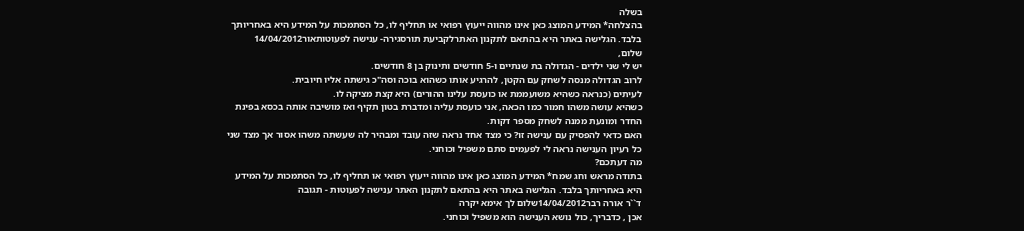בשלה
בהצלחה* המידע המוצג כאן אינו מהווה ייעוץ רפואי או תחליף לו, כל הסתמכות על המידע היא באחריותך בלבד. הגלישה באתר היא בהתאם לתקנון האתרלקביעת תורסגירה- ענישה לפעוטותאור14/04/2012
שלום,
יש לי שני ילדים - הגדולה בת שנתיים ו-5 חודשים ותינוק בן 8 חודשים.
לרוב הגדולה מנסה לשחק עם הקטן, להרגיע אותו כשהוא בוכה וסה"כ גישתה אליו חיובית.
לעיתים (כנראה כשהיא משועממת או כועסת עלינו ההורים) היא קצת מציקה לו.
כשהיא עושה משהו חמור כמו הכאה, אני כועסת עליה ומדברת בטון תקיף ואז מושיבה אותה בכסא בפינת החדר ומונעת ממנה לשחק מספר דקות.
האם כדאי להפסיק עם ענישה זו? כי מצד אחד נראה שזה עובד ומבהיר לה שעשתה משהו אסור אך מצד שני כל רעיון הענישה נראה לי לפעמים סתם משפיל וכוחני.
מה דעתכם?
בתודה מראש וחג שמח* המידע המוצג כאן אינו מהווה ייעוץ רפואי או תחליף לו, כל הסתמכות על המידע היא באחריותך בלבד. הגלישה באתר היא בהתאם לתקנון האתר ענישה לפעוטות - תגובה
ד``ר אורה רבר14/04/2012שלום לך אימא יקרה
אכן , כדבריך, כול נושא הענישה הוא משפיל וכוחני.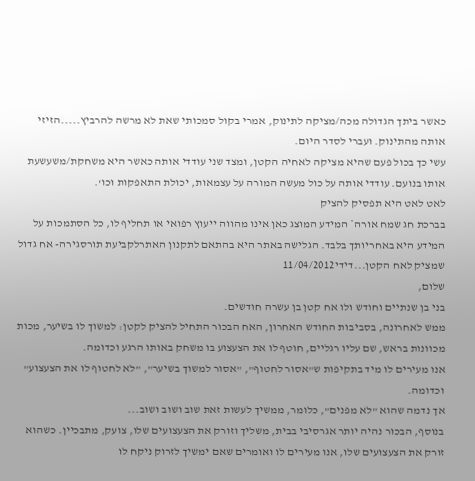כאשר ביתך הגדולה מכה/מציקה לתינוק, אמרי בקול סמכותי שאת לא מרשה להרביץ.....הזיזי אותה מהתינוק. ועברי לסדר היום.
עשי כך בכול פעם שהיא מציקה לאחיה הקטן, ומצד שני עודדי אותה כאשר היא משחקת/משעשעת אותו בנועם. עודדי אותה על כול מעשה המורה על עצמאות, יכולת התאפקות וכו'.
לאט לאט היא תפסיק להציק
בברכת חג שמח אורה* המידע המוצג כאן אינו מהווה ייעוץ רפואי או תחליף לו, כל הסתמכות על המידע היא באחריותך בלבד. הגלישה באתר היא בהתאם לתקנון האתרלקביעת תורסגירה- אח גדול שמציק לאח הקטן...דידי11/04/2012
שלום,
בני בן שנתיים וחודש ולו אח קטן בן עשרה חודשים.
ממש לאחרונה, בסביבות החודש האחרון, האח הבכור התחיל להציק לקטן: למשוך לו בשיער, מכות מכוונות בראש, שם עליו רגליים, חוטף לו את הצעצוע בו משחק באותו הרגע וכדומה.
אנו מעירים לו מיד בתקיפות ש"אסור לחטוף", "אסור למשוך בשיער", "לא לחטוף לו את הצעצוע" וכדומה.
אך נדמה שהוא "לא מפנים", כלומר, ממשיך לעשות זאת שוב ושוב ושוב...
בנוסף, הבכור נהיה יותר אגרסיבי בבית, משליך וזורק את הצעצועים שלו, צועק, מתבכיין. כשהוא זורק את הצעצועים שלו, אנו מעירים לו ואומרים שאם ימשיך לזרוק ניקח לו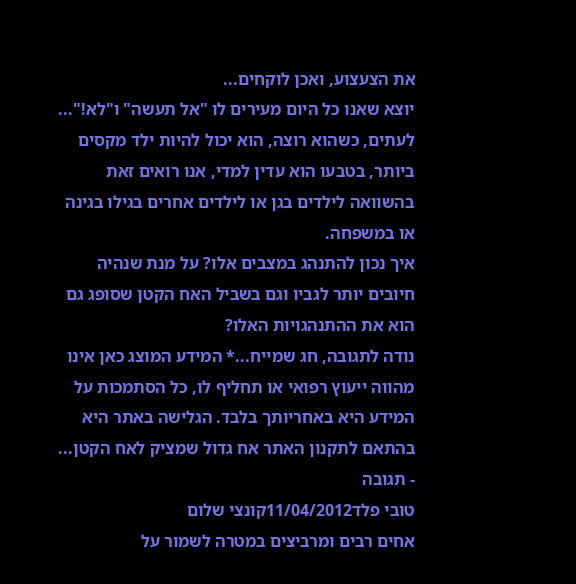את הצעצוע, ואכן לוקחים...
יוצא שאנו כל היום מעירים לו "אל תעשה" ו"לא!"... לעתים, כשהוא רוצה, הוא יכול להיות ילד מקסים ביותר, בטבעו הוא עדין למדי, אנו רואים זאת בהשוואה לילדים בגן או לילדים אחרים בגילו בגינה או במשפחה.
איך נכון להתנהג במצבים אלו? על מנת שנהיה חיובים יותר לגביו וגם בשביל האח הקטן שסופג גם הוא את ההתנהגויות האלו?
נודה לתגובה, חג שמייח...* המידע המוצג כאן אינו מהווה ייעוץ רפואי או תחליף לו, כל הסתמכות על המידע היא באחריותך בלבד. הגלישה באתר היא בהתאם לתקנון האתר אח גדול שמציק לאח הקטן... - תגובה
טובי פלד11/04/2012קונצי שלום
אחים רבים ומרביצים במטרה לשמור על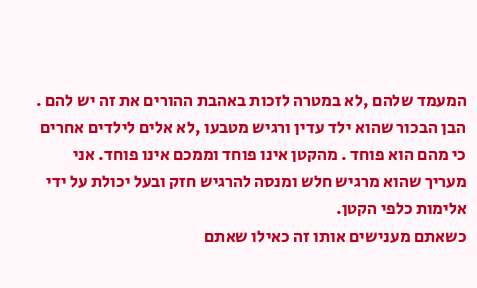המעמד שלהם ,לא במטרה לזכות באהבת ההורים את זה יש להם . הבן הבכור שהוא ילד עדין ורגיש מטבעו ,לא אלים לילדים אחרים כי מהם הוא פוחד . מהקטן אינו פוחד וממכם אינו פוחד. אני מעריך שהוא מרגיש חלש ומנסה להרגיש חזק ובעל יכולת על ידי אלימות כלפי הקטן.
כשאתם מענישים אותו זה כאילו שאתם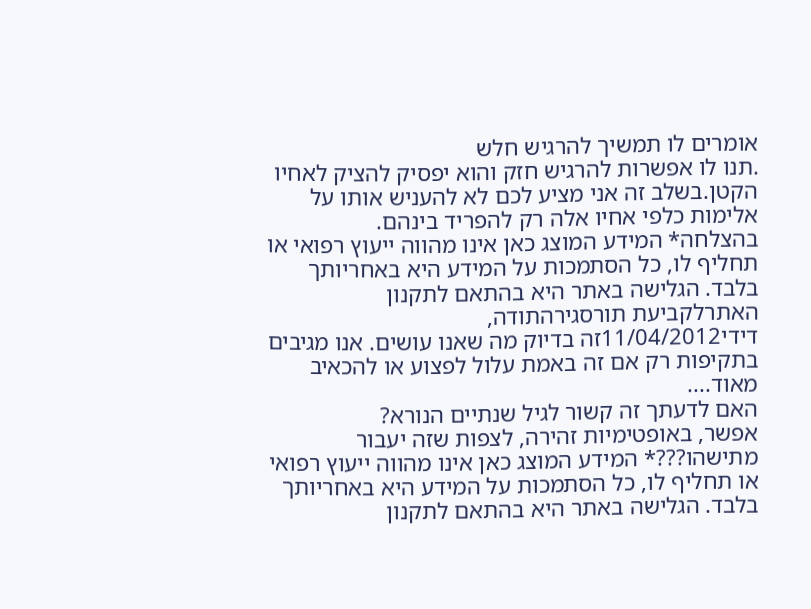אומרים לו תמשיך להרגיש חלש
.תנו לו אפשרות להרגיש חזק והוא יפסיק להציק לאחיו הקטן.בשלב זה אני מציע לכם לא להעניש אותו על אלימות כלפי אחיו אלה רק להפריד בינהם.
בהצלחה* המידע המוצג כאן אינו מהווה ייעוץ רפואי או תחליף לו, כל הסתמכות על המידע היא באחריותך בלבד. הגלישה באתר היא בהתאם לתקנון האתרלקביעת תורסגירהתודה,
דידי11/04/2012זה בדיוק מה שאנו עושים. אנו מגיבים בתקיפות רק אם זה באמת עלול לפצוע או להכאיב מאוד....
האם לדעתך זה קשור לגיל שנתיים הנורא?
אפשר, באופטימיות זהירה, לצפות שזה יעבור מתישהו???* המידע המוצג כאן אינו מהווה ייעוץ רפואי או תחליף לו, כל הסתמכות על המידע היא באחריותך בלבד. הגלישה באתר היא בהתאם לתקנון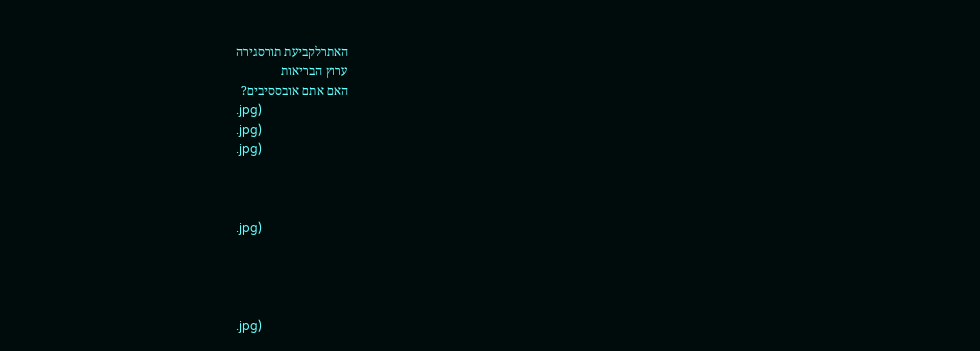האתרלקביעת תורסגירה
ערוץ הבריאות
האם אתם אובססיבים?
.jpg)
.jpg)
.jpg)



.jpg)




.jpg)